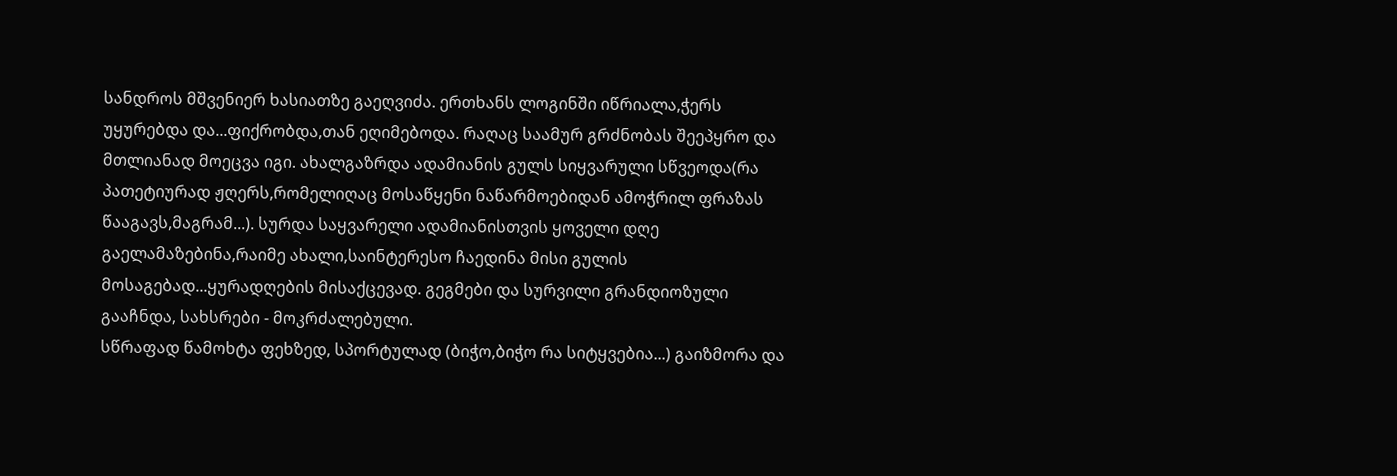სანდროს მშვენიერ ხასიათზე გაეღვიძა. ერთხანს ლოგინში იწრიალა,ჭერს უყურებდა და...ფიქრობდა,თან ეღიმებოდა. რაღაც საამურ გრძნობას შეეპყრო და მთლიანად მოეცვა იგი. ახალგაზრდა ადამიანის გულს სიყვარული სწვეოდა(რა პათეტიურად ჟღერს,რომელიღაც მოსაწყენი ნაწარმოებიდან ამოჭრილ ფრაზას წააგავს,მაგრამ...). სურდა საყვარელი ადამიანისთვის ყოველი დღე გაელამაზებინა,რაიმე ახალი,საინტერესო ჩაედინა მისი გულის მოსაგებად...ყურადღების მისაქცევად. გეგმები და სურვილი გრანდიოზული გააჩნდა, სახსრები - მოკრძალებული.
სწრაფად წამოხტა ფეხზედ, სპორტულად (ბიჭო,ბიჭო რა სიტყვებია...) გაიზმორა და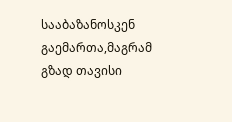სააბაზანოსკენ გაემართა,მაგრამ გზად თავისი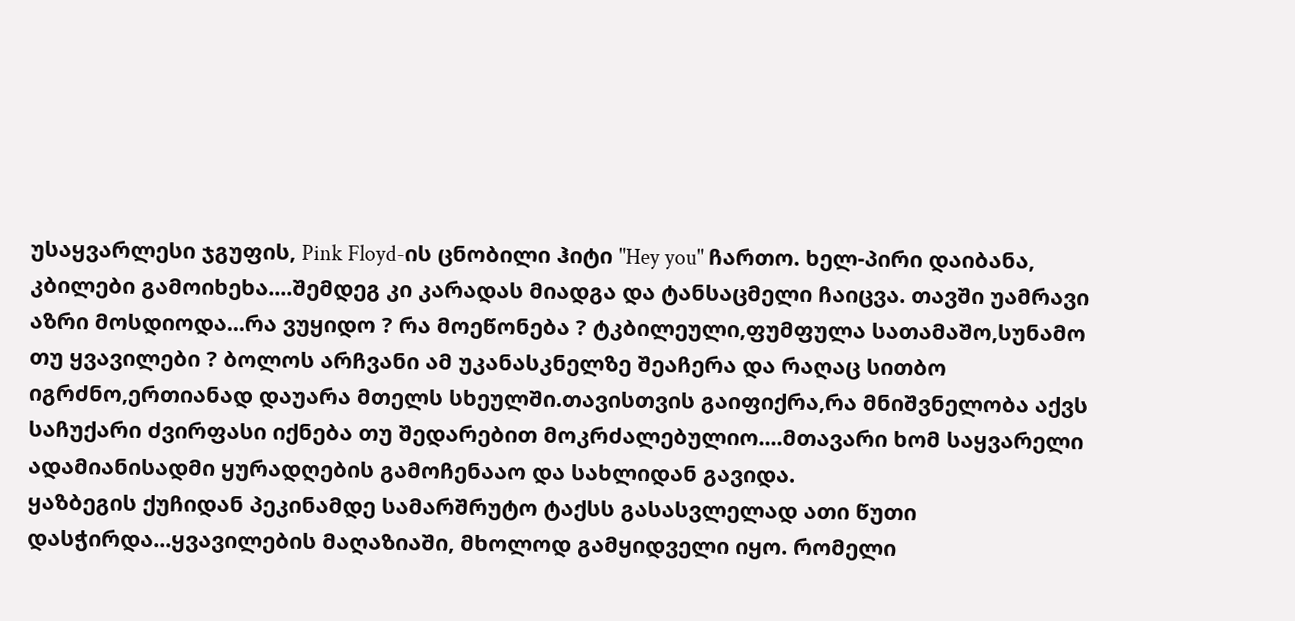უსაყვარლესი ჯგუფის, Pink Floyd-ის ცნობილი ჰიტი "Hey you" ჩართო. ხელ-პირი დაიბანა, კბილები გამოიხეხა....შემდეგ კი კარადას მიადგა და ტანსაცმელი ჩაიცვა. თავში უამრავი აზრი მოსდიოდა...რა ვუყიდო ? რა მოეწონება ? ტკბილეული,ფუმფულა სათამაშო,სუნამო თუ ყვავილები ? ბოლოს არჩვანი ამ უკანასკნელზე შეაჩერა და რაღაც სითბო იგრძნო,ერთიანად დაუარა მთელს სხეულში.თავისთვის გაიფიქრა,რა მნიშვნელობა აქვს საჩუქარი ძვირფასი იქნება თუ შედარებით მოკრძალებულიო....მთავარი ხომ საყვარელი ადამიანისადმი ყურადღების გამოჩენააო და სახლიდან გავიდა.
ყაზბეგის ქუჩიდან პეკინამდე სამარშრუტო ტაქსს გასასვლელად ათი წუთი დასჭირდა...ყვავილების მაღაზიაში, მხოლოდ გამყიდველი იყო. რომელი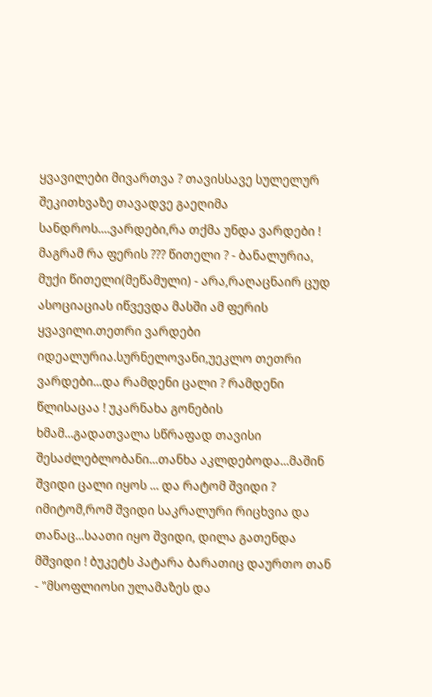ყვავილები მივართვა ? თავისსავე სულელურ შეკითხვაზე თავადვე გაეღიმა სანდროს....ვარდები,რა თქმა უნდა ვარდები ! მაგრამ რა ფერის ??? წითელი ? - ბანალურია, მუქი წითელი(მეწამული) - არა,რაღაცნაირ ცუდ ასოციაციას იწვევდა მასში ამ ფერის ყვავილი.თეთრი ვარდები იდეალურია.სურნელოვანი,უეკლო თეთრი ვარდები...და რამდენი ცალი ? რამდენი წლისაცაა ! უკარნახა გონების ხმამ...გადათვალა სწრაფად თავისი შესაძლებლობანი...თანხა აკლდებოდა...მაშინ შვიდი ცალი იყოს ... და რატომ შვიდი ? იმიტომ,რომ შვიდი საკრალური რიცხვია და თანაც...საათი იყო შვიდი, დილა გათენდა მშვიდი ! ბუკეტს პატარა ბარათიც დაურთო თან - "მსოფლიოსი ულამაზეს და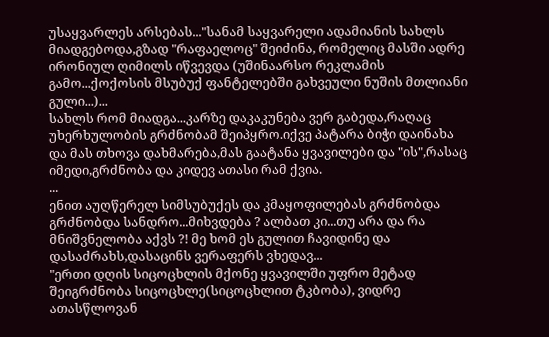უსაყვარლეს არსებას..."სანამ საყვარელი ადამიანის სახლს მიადგებოდა,გზად "რაფაელოც" შეიძინა, რომელიც მასში ადრე ირონიულ ღიმილს იწვევდა (უშინაარსო რეკლამის გამო...ქოქოსის მსუბუქ ფანტელებში გახვეული ნუშის მთლიანი გული...)...
სახლს რომ მიადგა...კარზე დაკაკუნება ვერ გაბედა,რაღაც უხერხულობის გრძნობამ შეიპყრო.იქვე პატარა ბიჭი დაინახა და მას თხოვა დახმარება,მას გაატანა ყვავილები და "ის",რასაც იმედი,გრძნობა და კიდევ ათასი რამ ქვია.
...
ენით აუღწერელ სიმსუბუქეს და კმაყოფილებას გრძნობდა გრძნობდა სანდრო...მიხვდება ? ალბათ კი...თუ არა და რა მნიშვნელობა აქვს ?! მე ხომ ეს გულით ჩავიდინე და დასაძრახს,დასაცინს ვერაფერს ვხედავ...
"ერთი დღის სიცოცხლის მქონე ყვავილში უფრო მეტად შეიგრძნობა სიცოცხლე(სიცოცხლით ტკბობა), ვიდრე ათასწლოვან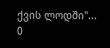ქვის ლოდში"...
0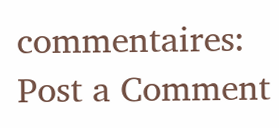commentaires:
Post a Comment